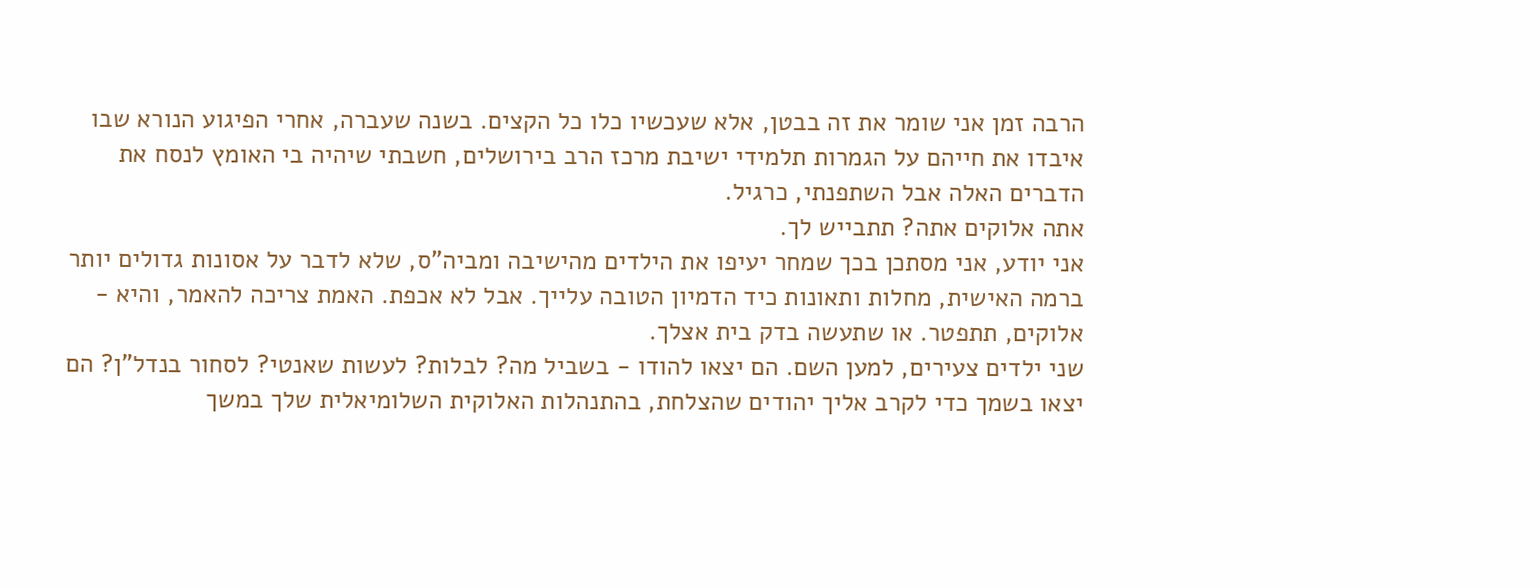הרבה זמן אני שומר את זה בבטן, אלא שעכשיו כלו כל הקצים. בשנה שעברה, אחרי הפיגוע הנורא שבו איבדו את חייהם על הגמרות תלמידי ישיבת מרכז הרב בירושלים, חשבתי שיהיה בי האומץ לנסח את הדברים האלה אבל השתפנתי, כרגיל.
אתה אלוקים אתה? תתבייש לך.
אני יודע, אני מסתכן בכך שמחר יעיפו את הילדים מהישיבה ומביה"ס, שלא לדבר על אסונות גדולים יותר ברמה האישית, מחלות ותאונות כיד הדמיון הטובה עלייך. אבל לא אכפת. האמת צריכה להאמר, והיא - אלוקים, תתפטר. או שתעשה בדק בית אצלך.
שני ילדים צעירים, למען השם. הם יצאו להודו - בשביל מה? לבלות? לעשות שאנטי? לסחור בנדל"ן? הם יצאו בשמך כדי לקרב אליך יהודים שהצלחת, בהתנהלות האלוקית השלומיאלית שלך במשך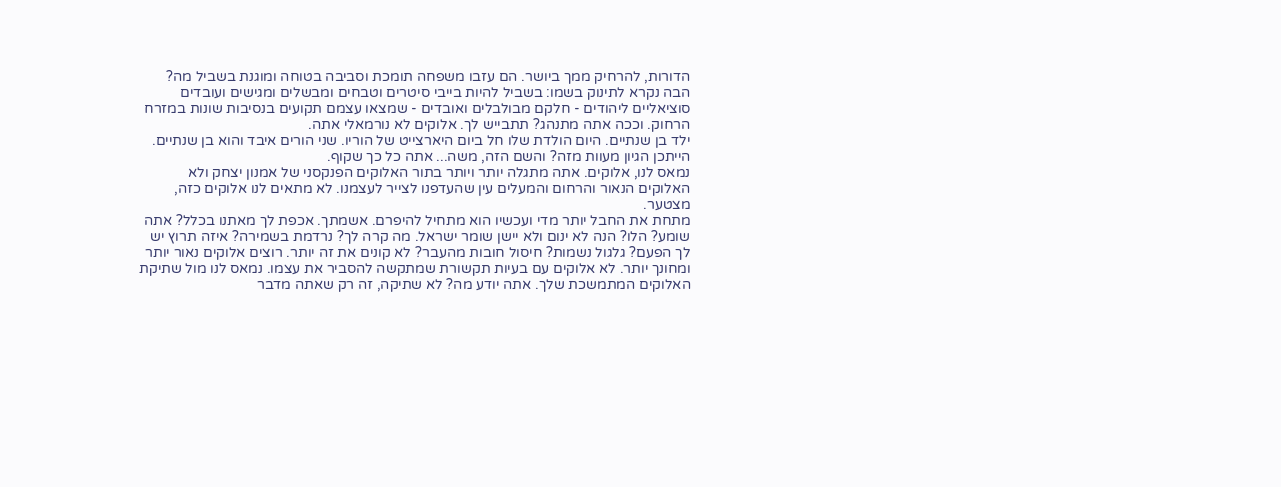הדורות, להרחיק ממך ביושר. הם עזבו משפחה תומכת וסביבה בטוחה ומוגנת בשביל מה? הבה נקרא לתינוק בשמו: בשביל להיות בייבי סיטרים וטבחים ומבשלים ומגישים ועובדים סוציאליים ליהודים - חלקם מבולבלים ואובדים - שמצאו עצמם תקועים בנסיבות שונות במזרח הרחוק. וככה אתה מתנהג? תתבייש לך. אלוקים לא נורמאלי אתה.
ילד בן שנתיים. היום הולדת שלו חל ביום היארצייט של הוריו. שני הורים איבד והוא בן שנתיים. הייתכן הגיון מעוות מזה? והשם הזה, משה... אתה כל כך שקוף.
נמאס לנו, אלוקים. אתה מתגלה יותר ויותר בתור האלוקים הפנקסני של אמנון יצחק ולא האלוקים הנאור והרחום והמעלים עין שהעדפנו לצייר לעצמנו. לא מתאים לנו אלוקים כזה, מצטער.
מתחת את החבל יותר מדי ועכשיו הוא מתחיל להיפרם. אשמתך. אכפת לך מאתנו בכלל? אתה שומע? הלו? הנה לא ינום ולא יישן שומר ישראל. מה קרה לך? נרדמת בשמירה? איזה תרוץ יש לך הפעם? גלגול נשמות? חיסול חובות מהעבר? לא קונים את זה יותר. רוצים אלוקים נאור יותר ומחונך יותר. לא אלוקים עם בעיות תקשורת שמתקשה להסביר את עצמו. נמאס לנו מול שתיקת האלוקים המתמשכת שלך. אתה יודע מה? לא שתיקה, זה רק שאתה מדבר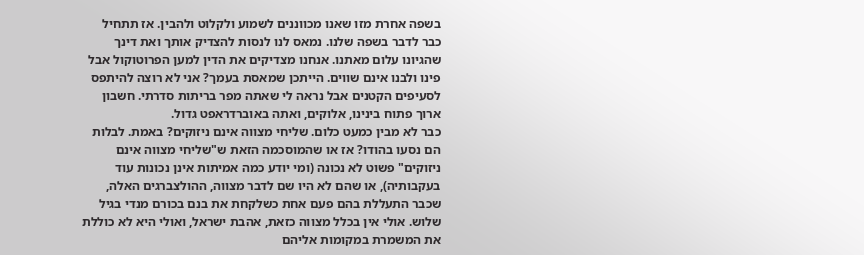בשפה אחרת מזו שאנו מכווננים לשמוע ולקלוט ולהבין. אז תתחיל כבר לדבר בשפה שלנו. נמאס לנו לנסות להצדיק אותך ואת דינך שהגיונו עלום מאתנו. אנחנו מצדיקים את הדין למען הפרוטוקול אבל פינו ולבנו אינם שווים. הייתכן שמאסת בעמך? אני לא רוצה להיתפס לסעיפים הקטנים אבל נראה לי שאתה מפר בריתות סדרתי. חשבון ארוך פתוח בינינו, אלוקים, ואתה באוברדראפט גדול.
כבר לא מבין כמעט כלום. שליחי מצווה אינם ניזוקים? באמת. לבלות הם נסעו בהודו? אז או שהמוסכמה הזאת ש"שליחי מצווה אינם ניזוקים" פשוט לא נכונה (ומי יודע כמה אמיתות אינן נכונות עוד בעקבותיה), או שהם לא היו שם לדבר מצווה, ההולצברגים האלה, שכבר התעללת בהם פעם אחת כשלקחת את בנם בכורם מנדי בגיל שלוש. אולי אין בכלל מצווה כזאת, אהבת ישראל, ואולי היא לא כוללת את המשמרת במקומות אליהם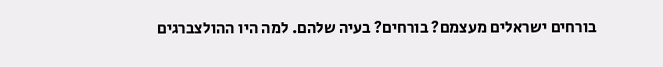בורחים ישראלים מעצמם? בורחים? בעיה שלהם. למה היו ההולצברגים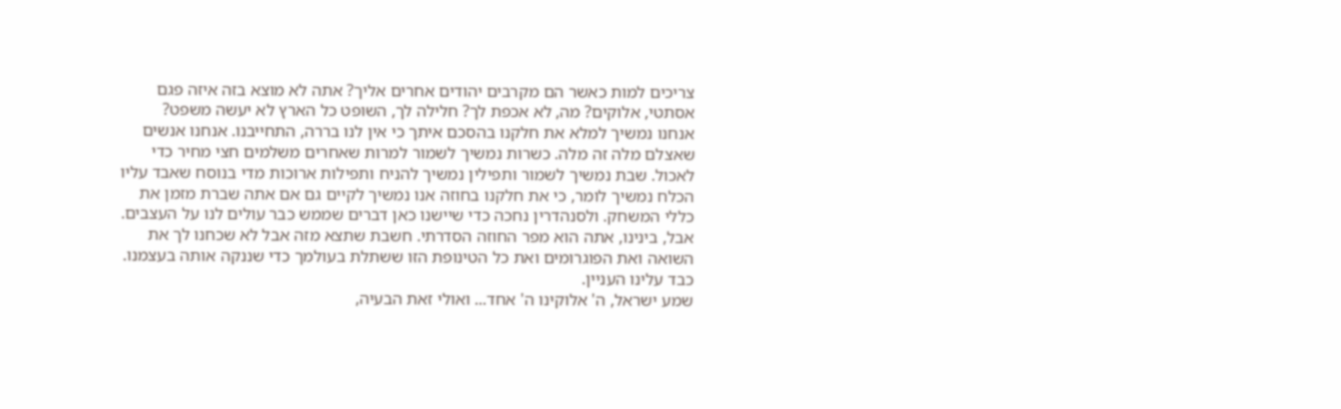צריכים למות כאשר הם מקרבים יהודים אחרים אליך? אתה לא מוצא בזה איזה פגם אסתטי, אלוקים? מה, לא אכפת לך? חלילה לך, השופט כל הארץ לא יעשה משפט?
אנחנו נמשיך למלא את חלקנו בהסכם איתך כי אין לנו בררה, התחייבנו. אנחנו אנשים שאצלם מלה זה מלה. כשרות נמשיך לשמור למרות שאחרים משלמים חצי מחיר כדי לאכול. שבת נמשיך לשמור ותפילין נמשיך להניח ותפילות ארוכות מדי בנוסח שאבד עליו הכלח נמשיך לומר, כי את חלקנו בחוזה אנו נמשיך לקיים גם אם אתה שברת מזמן את כללי המשחק. ולסנהדרין נחכה כדי שיישנו כאן דברים שממש כבר עולים לנו על העצבים. אבל, בינינו, אתה הוא מפר החוזה הסדרתי. חשבת שתצא מזה אבל לא שכחנו לך את השואה ואת הפוגרומים ואת כל הטינופת הזו ששתלת בעולמך כדי שננקה אותה בעצמנו. כבד עלינו העניין.
שמע ישראל, ה' אלוקינו ה' אחד... ואולי זאת הבעיה,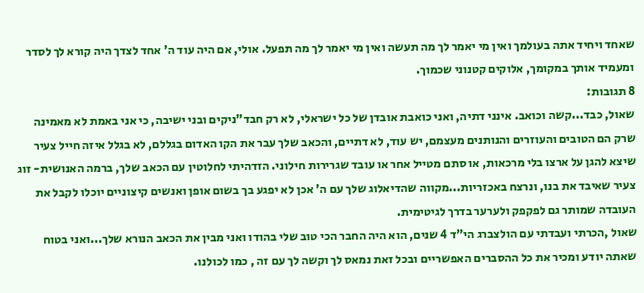שאחד ויחיד אתה בעולמך ואין מי יאמר לך מה תעשה ואין מי יאמר לך מה תפעל. אולי, אם היה עוד ה' אחד לצדך היה קורא לך לסדר ומעמיד אותך במקומך, אלוקים קטנוני שכמוך.
8 תגובות:
שאול, כבד...קשה וכואב. אינני דתיה, ואני כואבת אובדן של כל ישראלי, לא רק חבד"ניקים ובני ישיבה, כי אני באמת לא מאמינה שרק הם הטובים והעוזרים והנותנים מעצמם, יש עוד, לא דתיים, והכאב שלך עבר את הקו האדום בגללם, לא בגלל איזה חייל צעיר שיצא להגן על ארצו בלי מרכאות, או סתם מטייל אחר או עובד שגרירות חילוני. הזדהיתי לחלוטין עם הכאב שלך, ברמה האנושית- זוג צעיר שאיבד את בנו, ונרצח באכזריות...מקווה שהדיאלוג שלך עם ה' אכן לא יפגע בך בשום אופן ואנשים קיצוניים יוכלו לקבל את העובדה שמותר גם לפקפק ולערער בדרך לגיטימית.
שאול ,הכרתי ועבדתי עם הולצברג הי"ד 4 שנים, הוא היה החבר הכי טוב שלי בהודו ואני מבין את הכאב הנורא שלך...ואני בטוח שאתה יודע ומכיר את כל ההסברים האפשריים ובכל זאת נמאס לך וקשה לך עם זה , כמו לכולנו.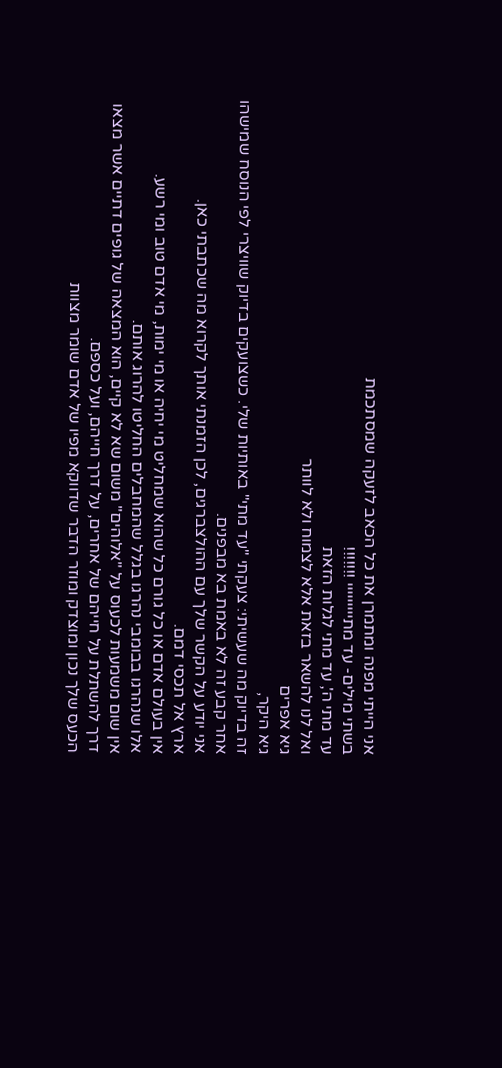אני הייתי מפנה ומתמרן את כל הכאב לזעקה שמסתכמת
בשתי מילים- עד מתייייייייי !!!!!!!
עד מתי ה', עד מתי לגלות הזאת
ואל לנו להשאר בזאת אלא לצמוח ולא לוותר
גיא אפרים
גיא היקר,
זה בדיוק מה שעשיתי: צעקתי "עד מתי" באותיות שלי. כשצועקים בדיוק שוויצרי לפי הנוסח שמישהו אחר קבע זה לא באמת בא מבפנים.
אני יודע על הקשר שלך עם ההולצברגים, לכן הזמנתי אותך לקרוא מה שכתבתי כאן.
ארץ אל תכסי דמם.
אין בעולם אדם או כל גורם כל שהוא שמחליט מי יחיה או מי ימות, מי אדם טוב ומי רשע.
אלו שנהרגו בבומבי נהרגו בגלל שהמחבלים החליטו להרוג אותם.
אין שום משמעות לכעוס על "אלוהים" משום שא לא קיים, הוא המצאה של גופים דתיים אשר מצאו דרך להשתלת על חייהם של אחרים, על דרך חייהם, ועל כספם.
הכעס שלך נכון ומוצדק ומוזר הדבר שדווקא מפיו של אדם שומר מצוות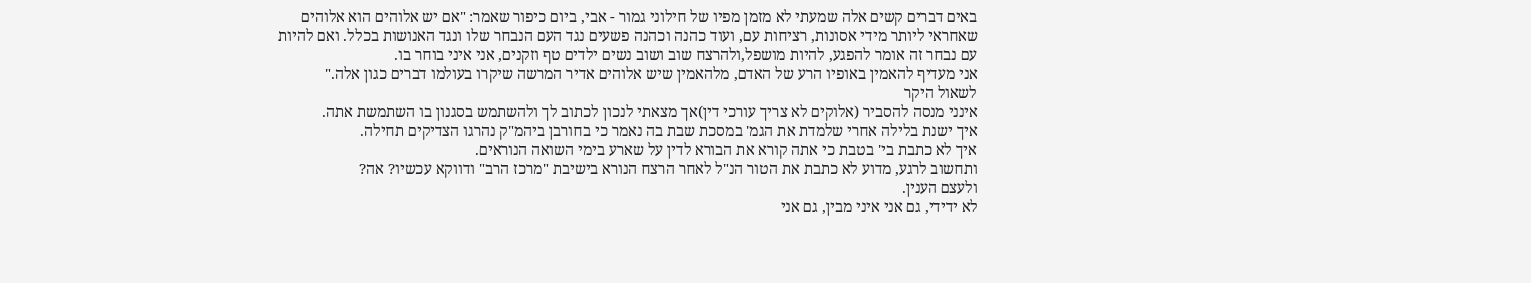באים דברים קשים אלה שמעתי לא מזמן מפיו של חילוני גמור - אבי, ביום כיפור שאמר: "אם יש אלוהים הוא אלוהים שאחראי ליותר מידי אסונות, רציחות עם, ועוד כהנה וכהנה פשעים נגד העם הנבחר שלו ונגד האנושות בכלל. ואם להיות עם נבחר זה אומר להפגע, להיות מושפל,ולהרצח שוב ושוב נשים ילדים טף וזקנים, אני איני בוחר בו.
אני מעדיף להאמין באופיו הרע של האדם, מלהאמין שיש אלוהים אדיר המרשה שיקרו בעולמו דברים כגון אלה."
לשאול היקר
אינני מנסה להסביר (אלוקים לא צריך עורכי דין)אך מצאתי לנכון לכתוב לך ולהשתמש בסגנון בו השתמשת אתה.
איך ישנת בלילה אחרי שלמדת את הגמ' במסכת שבת בה נאמר כי בחורבן ביהמ"ק נהרגו הצדיקים תחילה.
איך לא כתבת בי' בטבת כי אתה קורא את הבורא לדין על שארע בימי השואה הנוראים.
ותחשוב לרגע, מדוע לא כתבת את הטור הנ"ל לאחר הרצח הנורא בישיבת "מרכז הרב" ודווקא עכשיו? אה?
ולעצם הענין.
לא ידידי, גם אני איני מבין, גם אני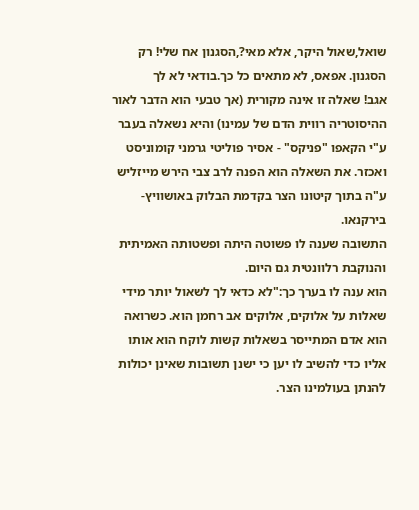שואל,שאול היקר, אלא מאי?,הסגנון אח שלי! רק הסגנון. אפאס, לא מתאים כל כך.בודאי לא לך
אגב! שאלה זו אינה מקורית (אך טבעי הוא הדבר לאור ההיסוטריה רווית הדם של עמינו) והיא נשאלה בעבר ע"י הקאפו "פניקס" - אסיר פוליטי גרמני קומוניסט ואכזר. את השאלה הוא הפנה לרב צבי הירש מייזליש ע"ה בתוך קיטונו הצר בקדמת הבלוק באושוויץ-בירקנאו.
התשובה שענה לו פשוטה היתה ופשטותה האמיתית והנוקבת רלוונטית גם היום.
הוא ענה לו בערך כך:"לא כדאי לך לשאול יותר מידי שאלות על אלוקים, אלוקים אב רחמן הוא. כשרואה הוא אדם המתייסר בשאלות קשות לוקח הוא אותו אליו כדי להשיב לו יען כי ישנן תשובות שאינן יכולות להנתן בעולמינו הצר.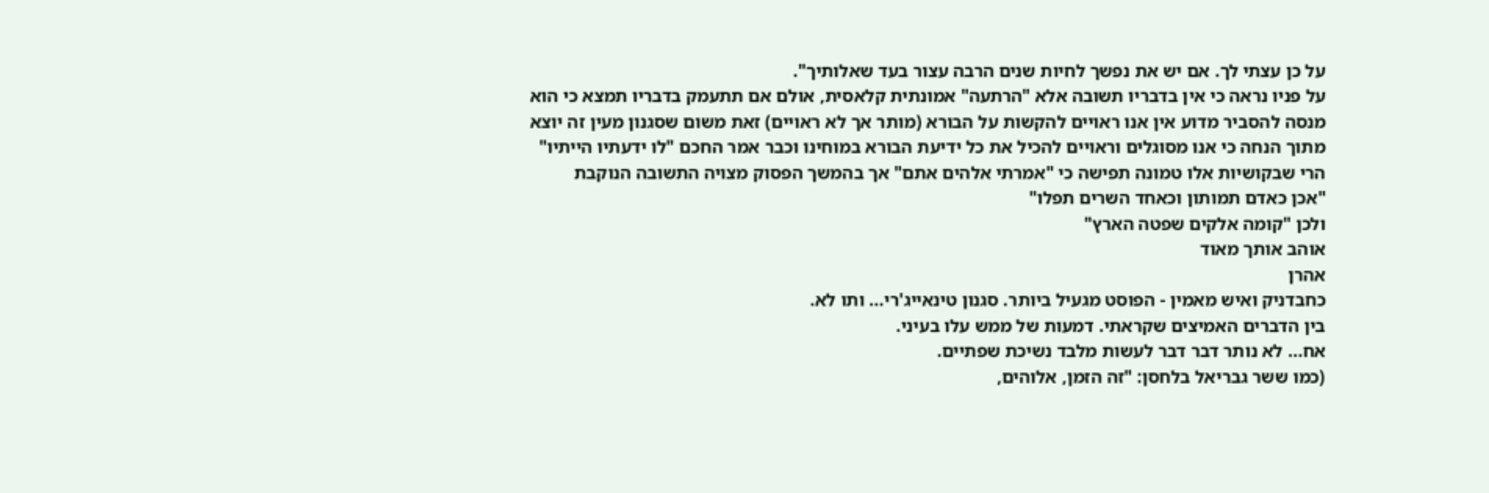על כן עצתי לך. אם יש את נפשך לחיות שנים הרבה עצור בעד שאלותיך".
על פניו נראה כי אין בדבריו תשובה אלא "הרתעה" אמונתית קלאסית, אולם אם תתעמק בדבריו תמצא כי הוא מנסה להסביר מדוע אין אנו ראויים להקשות על הבורא (מותר אך לא ראויים) זאת משום שסגנון מעין זה יוצא מתוך הנחה כי אנו מסוגלים וראויים להכיל את כל ידיעת הבורא במוחינו וכבר אמר החכם "לו ידעתיו הייתיו" הרי שבקושיות אלו טמונה תפישה כי "אמרתי אלהים אתם" אך בהמשך הפסוק מצויה התשובה הנוקבת
"אכן כאדם תמותון וכאחד השרים תפלו"
ולכן "קומה אלקים שפטה הארץ"
אוהב אותך מאוד
אהרן
כחבדניק ואיש מאמין - הפוסט מגעיל ביותר. סגנון טינאייג'רי... ותו לא.
בין הדברים האמיצים שקראתי. דמעות של ממש עלו בעיני.
אח... לא נותר דבר דבר לעשות מלבד נשיכת שפתיים.
(כמו ששר גבריאל בלחסן: "זה הזמן, אלוהים,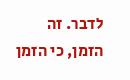לדבר. זה הזמן, כי הזמן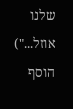שלנו אוזל...")
הוסף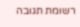רשומת תגובה